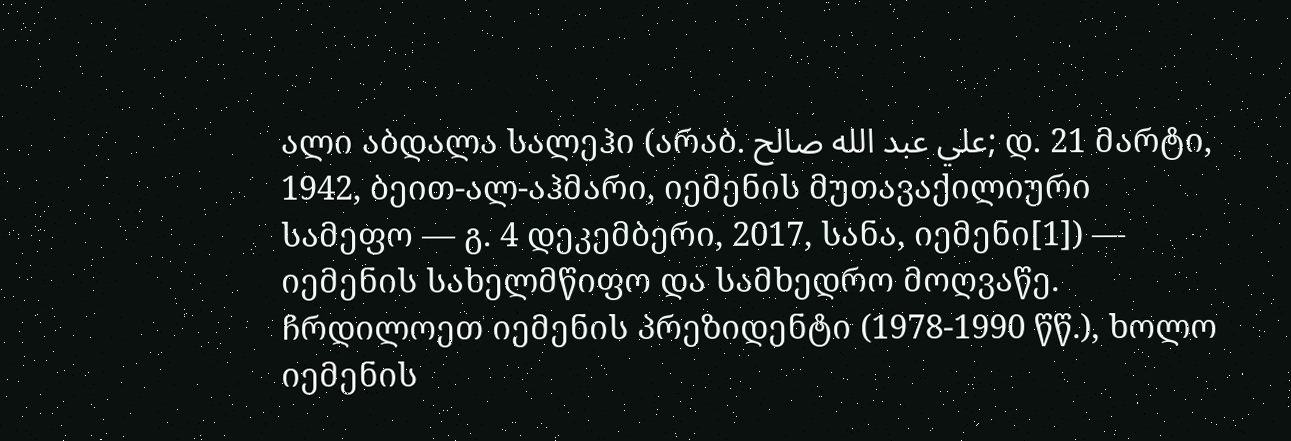ალი აბდალა სალეჰი (არაბ. علي عبد الله صالح; დ. 21 მარტი, 1942, ბეით-ალ-აჰმარი, იემენის მუთავაქილიური სამეფო — გ. 4 დეკემბერი, 2017, სანა, იემენი[1]) — იემენის სახელმწიფო და სამხედრო მოღვაწე. ჩრდილოეთ იემენის პრეზიდენტი (1978-1990 წწ.), ხოლო იემენის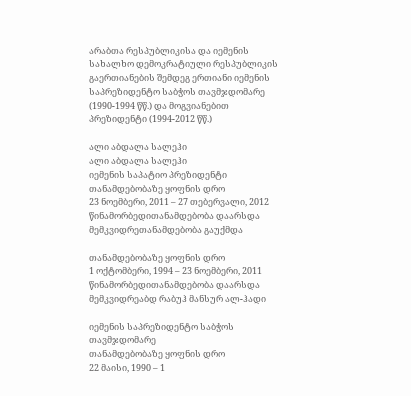არაბთა რესპუბლიკისა და იემენის სახალხო დემოკრატიული რესპუბლიკის გაერთიანების შემდეგ ერთიანი იემენის საპრეზიდენტო საბჭოს თავმჯდომარე (1990-1994 წწ.) და მოგვიანებით პრეზიდენტი (1994-2012 წწ.)

ალი აბდალა სალეჰი
ალი აბდალა სალეჰი
იემენის საპატიო პრეზიდენტი
თანამდებობაზე ყოფნის დრო
23 ნოემბერი, 2011 – 27 თებერვალი, 2012
წინამორბედითანამდებობა დაარსდა
მემკვიდრეთანამდებობა გაუქმდა

თანამდებობაზე ყოფნის დრო
1 ოქტომბერი, 1994 – 23 ნოემბერი, 2011
წინამორბედითანამდებობა დაარსდა
მემკვიდრეაბდ რაბუჰ მანსურ ალ-ჰადი

იემენის საპრეზიდენტო საბჭოს თავმჯდომარე
თანამდებობაზე ყოფნის დრო
22 მაისი, 1990 – 1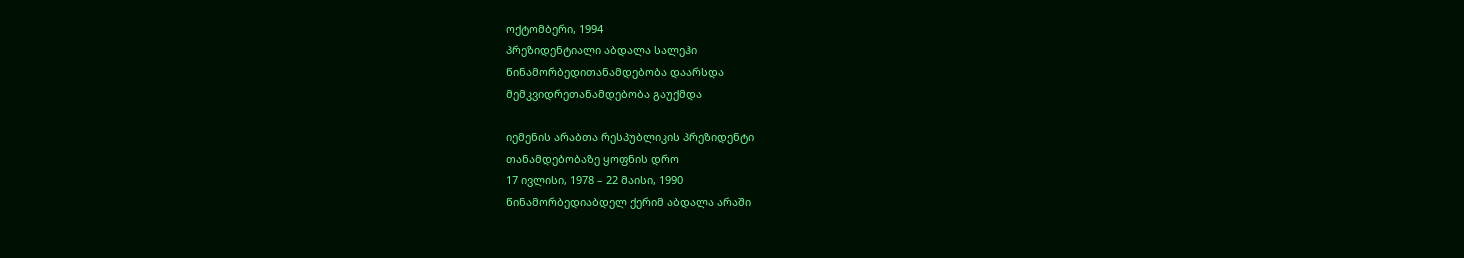ოქტომბერი, 1994
პრეზიდენტიალი აბდალა სალეჰი
წინამორბედითანამდებობა დაარსდა
მემკვიდრეთანამდებობა გაუქმდა

იემენის არაბთა რესპუბლიკის პრეზიდენტი
თანამდებობაზე ყოფნის დრო
17 ივლისი, 1978 – 22 მაისი, 1990
წინამორბედიაბდელ ქერიმ აბდალა არაში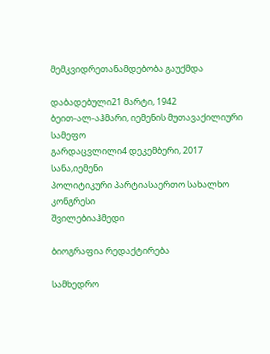მემკვიდრეთანამდებობა გაუქმდა

დაბადებული21 მარტი, 1942
ბეით-ალ-აჰმარი, იემენის მუთავაქილიური სამეფო
გარდაცვლილი4 დეკემბერი, 2017
სანა,იემენი
პოლიტიკური პარტიასაერთო სახალხო კონგრესი
შვილებიაჰმედი

ბიოგრაფია რედაქტირება

სამხედრო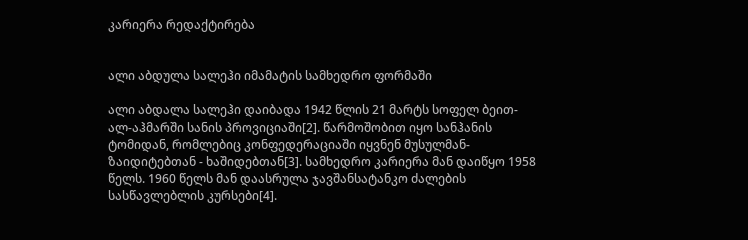კარიერა რედაქტირება


ალი აბდულა სალეჰი იმამატის სამხედრო ფორმაში

ალი აბდალა სალეჰი დაიბადა 1942 წლის 21 მარტს სოფელ ბეით-ალ-აჰმარში სანის პროვიციაში[2]. წარმოშობით იყო სანჰანის ტომიდან, რომლებიც კონფედერაციაში იყვნენ მუსულმან-ზაიდიტებთან - ხაშიდებთან[3]. სამხედრო კარიერა მან დაიწყო 1958 წელს. 1960 წელს მან დაასრულა ჯავშანსატანკო ძალების სასწავლებლის კურსები[4].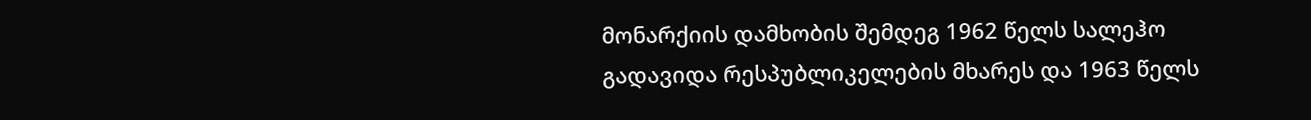მონარქიის დამხობის შემდეგ 1962 წელს სალეჰო გადავიდა რესპუბლიკელების მხარეს და 1963 წელს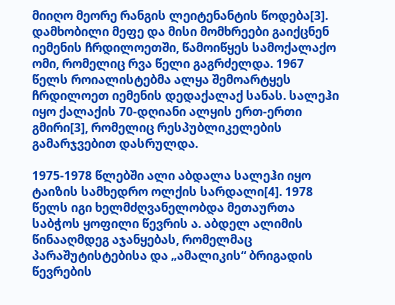მიიღო მეორე რანგის ლეიტენანტის წოდება[3]. დამხობილი მეფე და მისი მომხრეები გაიქცნენ იემენის ჩრდილოეთში, წამოიწყეს სამოქალაქო ომი, რომელიც რვა წელი გაგრძელდა. 1967 წელს როიალისტებმა ალყა შემოარტყეს ჩრდილოეთ იემენის დედაქალაქ სანას. სალეჰი იყო ქალაქის 70-დღიანი ალყის ერთ-ერთი გმირი[3], რომელიც რესპუბლიკელების გამარჯვებით დასრულდა.

1975-1978 წლებში ალი აბდალა სალეჰი იყო ტაიზის სამხედრო ოლქის სარდალი[4]. 1978 წელს იგი ხელმძღვანელობდა მეთაურთა საბჭოს ყოფილი წევრის ა. აბდელ ალიმის წინააღმდეგ აჯანყებას, რომელმაც პარაშუტისტებისა და „ამალიკის“ ბრიგადის წევრების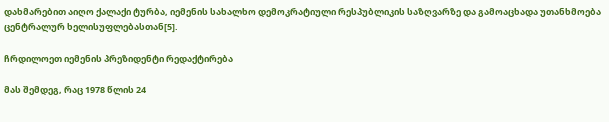დახმარებით აიღო ქალაქი ტურბა, იემენის სახალხო დემოკრატიული რესპუბლიკის საზღვარზე და გამოაცხადა უთანხმოება ცენტრალურ ხელისუფლებასთან[5].

ჩრდილოეთ იემენის პრეზიდენტი რედაქტირება

მას შემდეგ, რაც 1978 წლის 24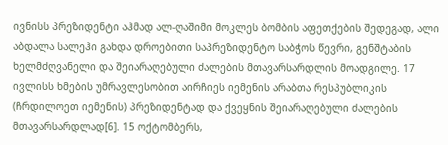ივნისს პრეზიდენტი აჰმად ალ-ღაშიმი მოკლეს ბომბის აფეთქების შედეგად, ალი აბდალა სალეჰი გახდა დროებითი საპრეზიდენტო საბჭოს წევრი, გენშტაბის ხელმძღვანელი და შეიარაღებული ძალების მთავარსარდლის მოადგილე. 17 ივლისს ხმების უმრავლესობით აირჩიეს იემენის არაბთა რესპუბლიკის (ჩრდილოეთ იემენის) პრეზიდენტად და ქვეყნის შეიარაღებული ძალების მთავარსარდლად[6]. 15 ოქტომბერს,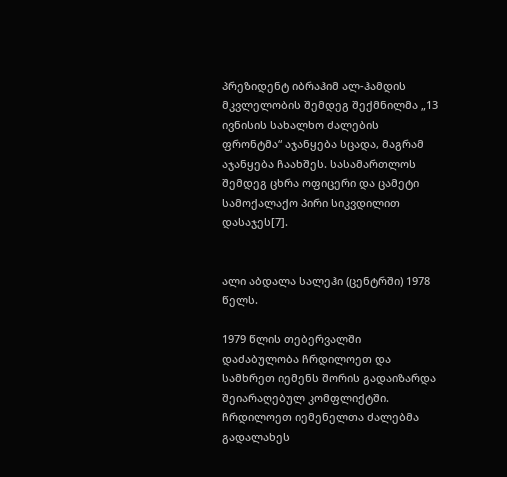პრეზიდენტ იბრაჰიმ ალ-ჰამდის მკვლელობის შემდეგ შექმნილმა „13 ივნისის სახალხო ძალების ფრონტმა“ აჯანყება სცადა, მაგრამ აჯანყება ჩაახშეს. სასამართლოს შემდეგ ცხრა ოფიცერი და ცამეტი სამოქალაქო პირი სიკვდილით დასაჯეს[7].


ალი აბდალა სალეჰი (ცენტრში) 1978 წელს.

1979 წლის თებერვალში დაძაბულობა ჩრდილოეთ და სამხრეთ იემენს შორის გადაიზარდა შეიარაღებულ კომფლიქტში. ჩრდილოეთ იემენელთა ძალებმა გადალახეს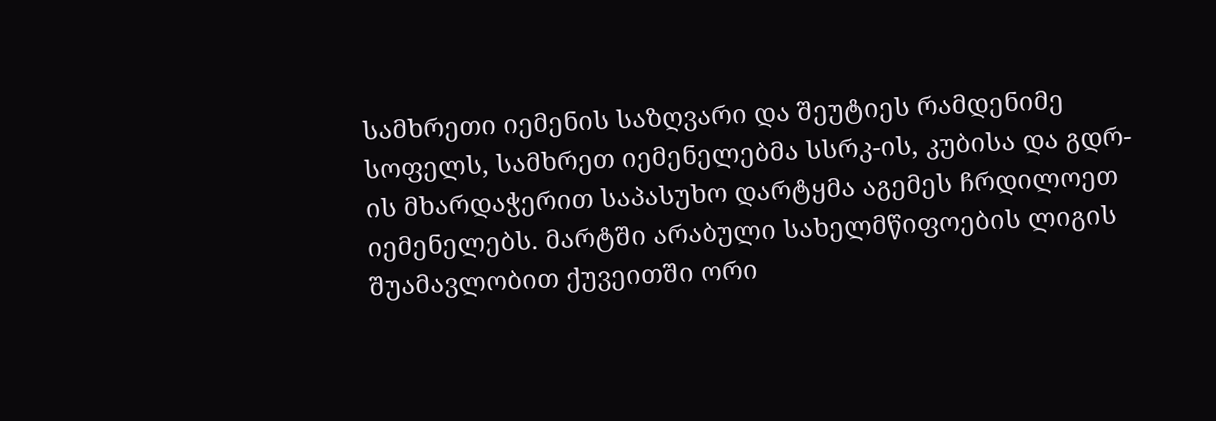სამხრეთი იემენის საზღვარი და შეუტიეს რამდენიმე სოფელს, სამხრეთ იემენელებმა სსრკ-ის, კუბისა და გდრ-ის მხარდაჭერით საპასუხო დარტყმა აგემეს ჩრდილოეთ იემენელებს. მარტში არაბული სახელმწიფოების ლიგის შუამავლობით ქუვეითში ორი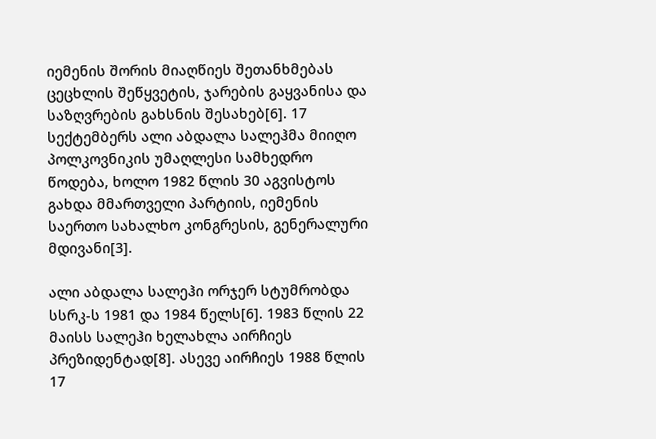იემენის შორის მიაღწიეს შეთანხმებას ცეცხლის შეწყვეტის, ჯარების გაყვანისა და საზღვრების გახსნის შესახებ[6]. 17 სექტემბერს ალი აბდალა სალეჰმა მიიღო პოლკოვნიკის უმაღლესი სამხედრო წოდება, ხოლო 1982 წლის 30 აგვისტოს გახდა მმართველი პარტიის, იემენის საერთო სახალხო კონგრესის, გენერალური მდივანი[3].

ალი აბდალა სალეჰი ორჯერ სტუმრობდა სსრკ-ს 1981 და 1984 წელს[6]. 1983 წლის 22 მაისს სალეჰი ხელახლა აირჩიეს პრეზიდენტად[8]. ასევე აირჩიეს 1988 წლის 17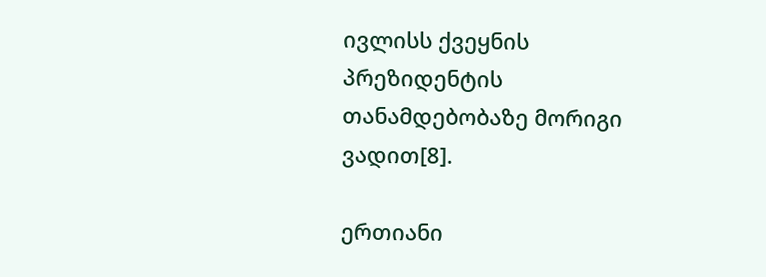ივლისს ქვეყნის პრეზიდენტის თანამდებობაზე მორიგი ვადით[8].

ერთიანი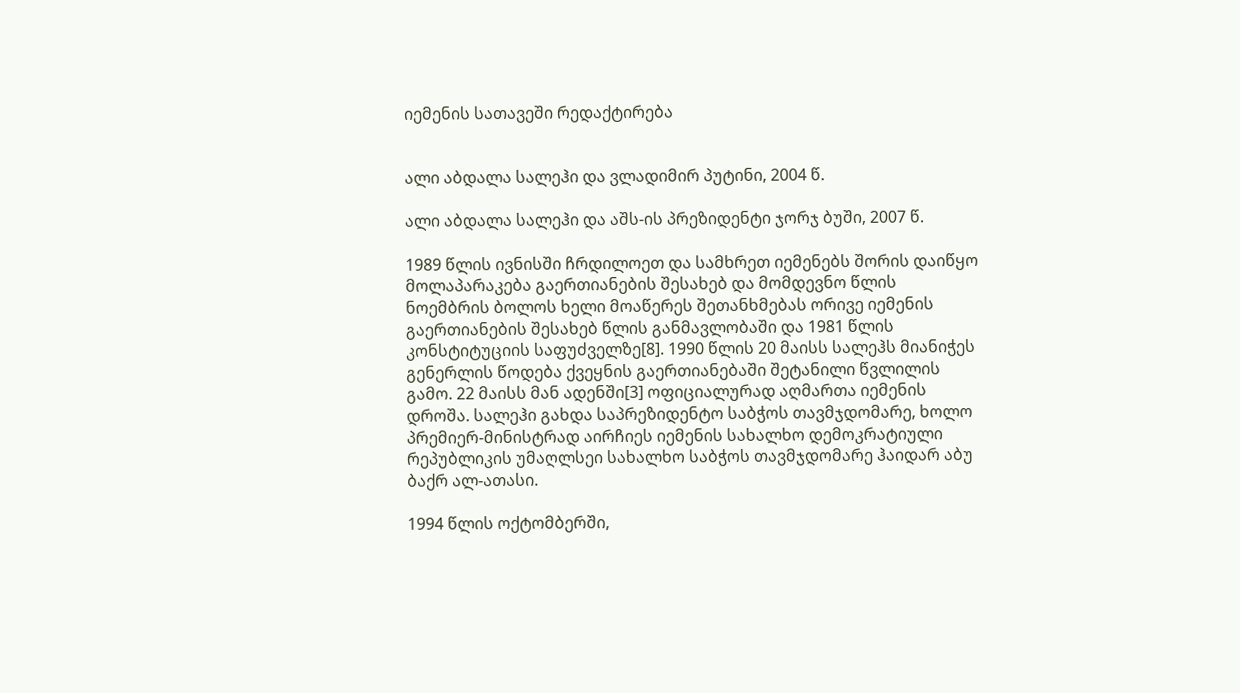იემენის სათავეში რედაქტირება


ალი აბდალა სალეჰი და ვლადიმირ პუტინი, 2004 წ.

ალი აბდალა სალეჰი და აშს-ის პრეზიდენტი ჯორჯ ბუში, 2007 წ.

1989 წლის ივნისში ჩრდილოეთ და სამხრეთ იემენებს შორის დაიწყო მოლაპარაკება გაერთიანების შესახებ და მომდევნო წლის ნოემბრის ბოლოს ხელი მოაწერეს შეთანხმებას ორივე იემენის გაერთიანების შესახებ წლის განმავლობაში და 1981 წლის კონსტიტუციის საფუძველზე[8]. 1990 წლის 20 მაისს სალეჰს მიანიჭეს გენერლის წოდება ქვეყნის გაერთიანებაში შეტანილი წვლილის გამო. 22 მაისს მან ადენში[3] ოფიციალურად აღმართა იემენის დროშა. სალეჰი გახდა საპრეზიდენტო საბჭოს თავმჯდომარე, ხოლო პრემიერ-მინისტრად აირჩიეს იემენის სახალხო დემოკრატიული რეპუბლიკის უმაღლსეი სახალხო საბჭოს თავმჯდომარე ჰაიდარ აბუ ბაქრ ალ-ათასი.

1994 წლის ოქტომბერში,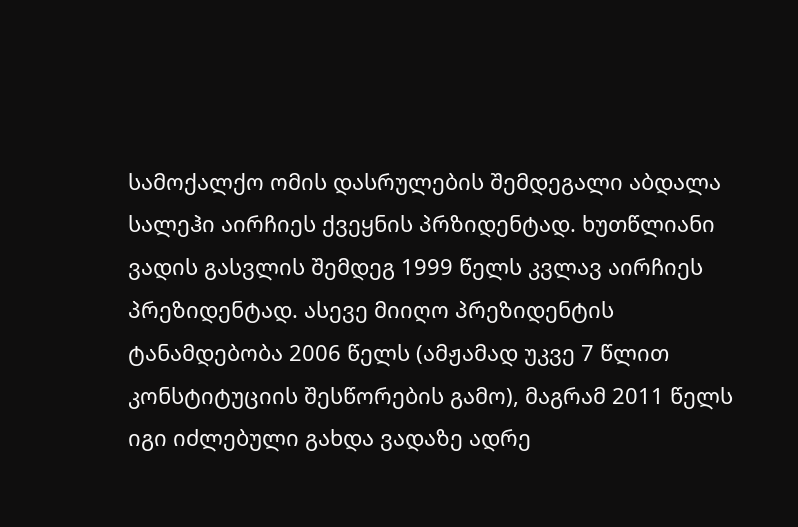სამოქალქო ომის დასრულების შემდეგალი აბდალა სალეჰი აირჩიეს ქვეყნის პრზიდენტად. ხუთწლიანი ვადის გასვლის შემდეგ 1999 წელს კვლავ აირჩიეს პრეზიდენტად. ასევე მიიღო პრეზიდენტის ტანამდებობა 2006 წელს (ამჟამად უკვე 7 წლით კონსტიტუციის შესწორების გამო), მაგრამ 2011 წელს იგი იძლებული გახდა ვადაზე ადრე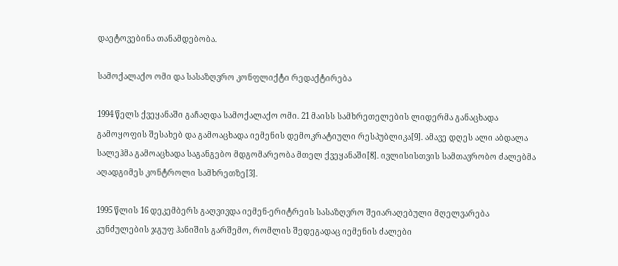დაეტოვებინა თანამდებობა.

სამოქალაქო ომი და სასაზღვრო კონფლიქტი რედაქტირება

1994 წელს ქვეყანაში გაჩაღდა სამოქალაქო ომი. 21 მაისს სამხრეთელების ლიდერმა განაცხადა გამოყოფის შესახებ და გამოაცხადა იემენის დემოკრატიული რესპუბლიკა[9]. ამავე დღეს ალი აბდალა სალეჰმა გამოაცხადა საგანგებო მდგომარეობა მთელ ქვეყანაში[8]. ივლისისთვის სამთავრობო ძალებმა აღადგიმეს კონტროლი სამხრეთზე[3].

1995 წლის 16 დეკემბერს გაღვივდა იემენ-ერიტრეის სასაზღვრო შეიარაღებული მღელვარება კუნძულების ჯგუფ ჰანიშის გარშემო, რომლის შედეგადაც იემენის ძალები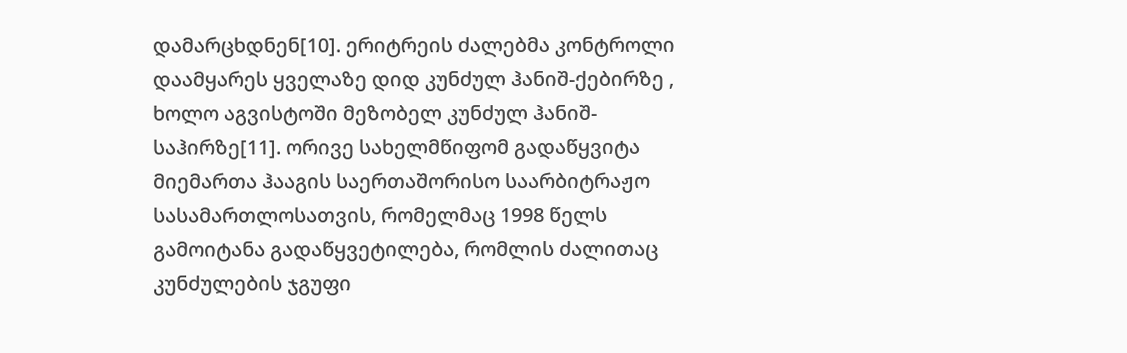დამარცხდნენ[10]. ერიტრეის ძალებმა კონტროლი დაამყარეს ყველაზე დიდ კუნძულ ჰანიშ-ქებირზე , ხოლო აგვისტოში მეზობელ კუნძულ ჰანიშ-საჰირზე[11]. ორივე სახელმწიფომ გადაწყვიტა მიემართა ჰააგის საერთაშორისო საარბიტრაჟო სასამართლოსათვის, რომელმაც 1998 წელს გამოიტანა გადაწყვეტილება, რომლის ძალითაც კუნძულების ჯგუფი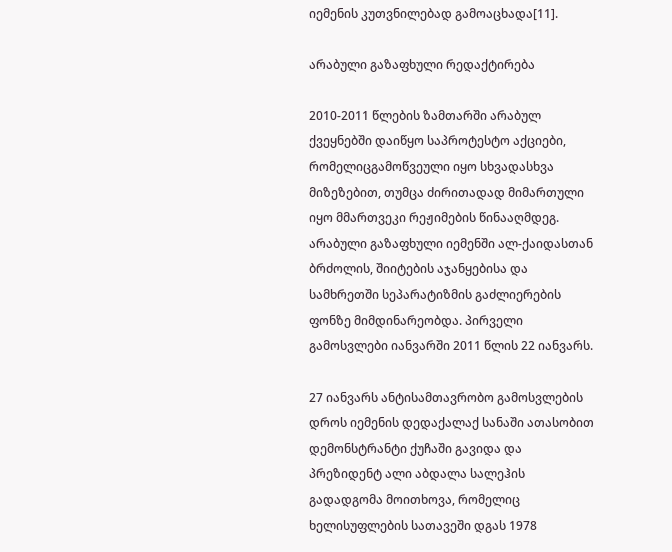იემენის კუთვნილებად გამოაცხადა[11].

არაბული გაზაფხული რედაქტირება

2010-2011 წლების ზამთარში არაბულ ქვეყნებში დაიწყო საპროტესტო აქციები, რომელიცგამოწვეული იყო სხვადასხვა მიზეზებით, თუმცა ძირითადად მიმართული იყო მმართვეკი რეჟიმების წინააღმდეგ. არაბული გაზაფხული იემენში ალ-ქაიდასთან ბრძოლის, შიიტების აჯანყებისა და სამხრეთში სეპარატიზმის გაძლიერების ფონზე მიმდინარეობდა. პირველი გამოსვლები იანვარში 2011 წლის 22 იანვარს.

27 იანვარს ანტისამთავრობო გამოსვლების დროს იემენის დედაქალაქ სანაში ათასობით დემონსტრანტი ქუჩაში გავიდა და პრეზიდენტ ალი აბდალა სალეჰის გადადგომა მოითხოვა, რომელიც ხელისუფლების სათავეში დგას 1978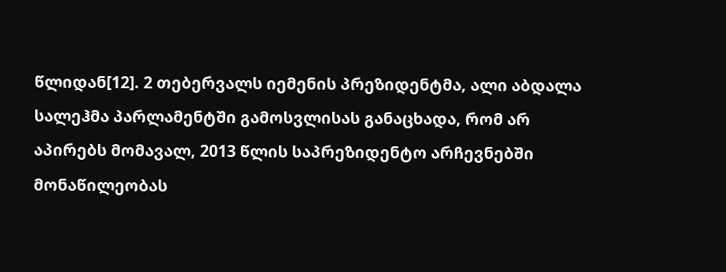წლიდან[12]. 2 თებერვალს იემენის პრეზიდენტმა, ალი აბდალა სალეჰმა პარლამენტში გამოსვლისას განაცხადა, რომ არ აპირებს მომავალ, 2013 წლის საპრეზიდენტო არჩევნებში მონაწილეობას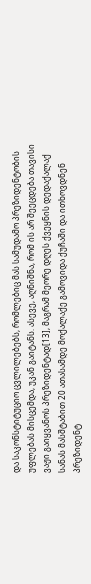და საკონსტიტუციო ცვლილებებს, რომლებიც მას სამუდამო პრეზიდენტობის უფლებას მისცემდა, უკან გაიტანს. ასევე, აღნიშნა, რომ ის არ შეეცდება თავისი ვაჟი გაიყვანოს პრეზიდენტად[13], მაგრამ მეორე დღეს ქვეყნის დედაქალაქ სანას მასშტაბით 20 ათასამდე მოქალაქე გამოვიდა ქუჩაში და ითხოვდნენ პრეზიდენტ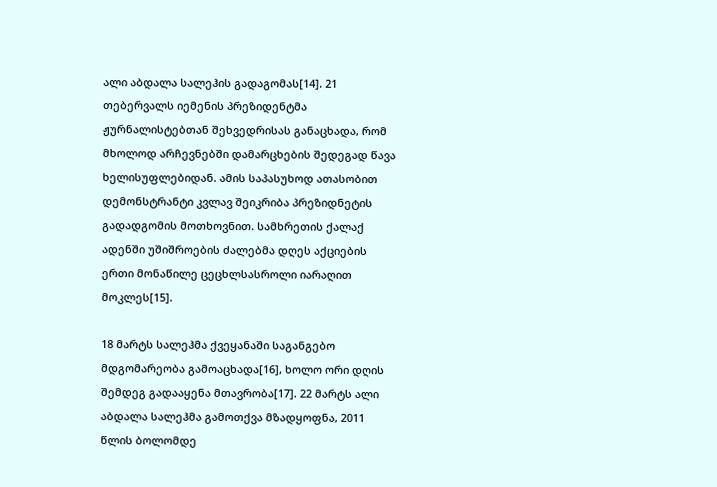ალი აბდალა სალეჰის გადაგომას[14]. 21 თებერვალს იემენის პრეზიდენტმა ჟურნალისტებთან შეხვედრისას განაცხადა, რომ მხოლოდ არჩევნებში დამარცხების შედეგად წავა ხელისუფლებიდან. ამის საპასუხოდ ათასობით დემონსტრანტი კვლავ შეიკრიბა პრეზიდნეტის გადადგომის მოთხოვნით. სამხრეთის ქალაქ ადენში უშიშროების ძალებმა დღეს აქციების ერთი მონაწილე ცეცხლსასროლი იარაღით მოკლეს[15].

18 მარტს სალეჰმა ქვეყანაში საგანგებო მდგომარეობა გამოაცხადა[16], ხოლო ორი დღის შემდეგ გადააყენა მთავრობა[17]. 22 მარტს ალი აბდალა სალეჰმა გამოთქვა მზადყოფნა, 2011 წლის ბოლომდე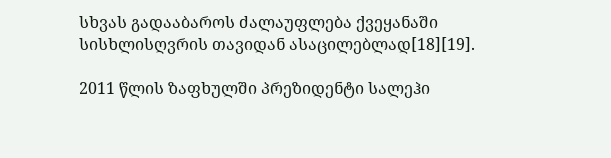სხვას გადააბაროს ძალაუფლება ქვეყანაში სისხლისღვრის თავიდან ასაცილებლად[18][19].

2011 წლის ზაფხულში პრეზიდენტი სალეჰი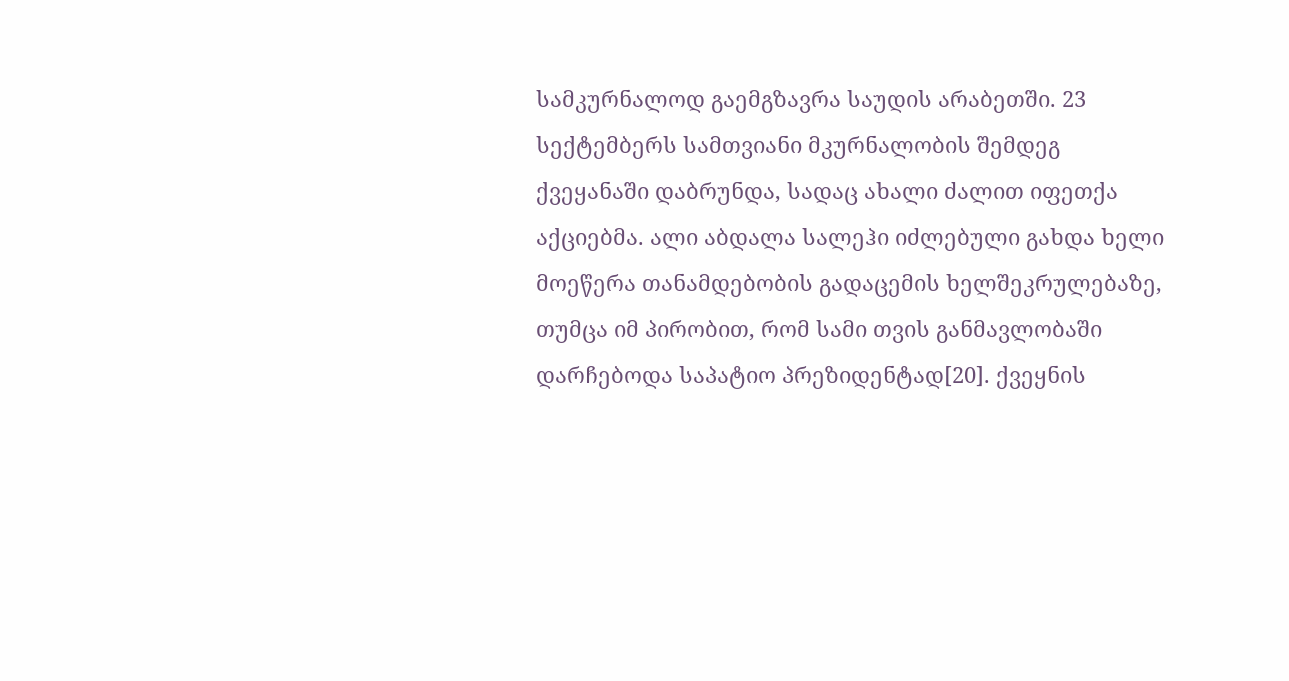სამკურნალოდ გაემგზავრა საუდის არაბეთში. 23 სექტემბერს სამთვიანი მკურნალობის შემდეგ ქვეყანაში დაბრუნდა, სადაც ახალი ძალით იფეთქა აქციებმა. ალი აბდალა სალეჰი იძლებული გახდა ხელი მოეწერა თანამდებობის გადაცემის ხელშეკრულებაზე, თუმცა იმ პირობით, რომ სამი თვის განმავლობაში დარჩებოდა საპატიო პრეზიდენტად[20]. ქვეყნის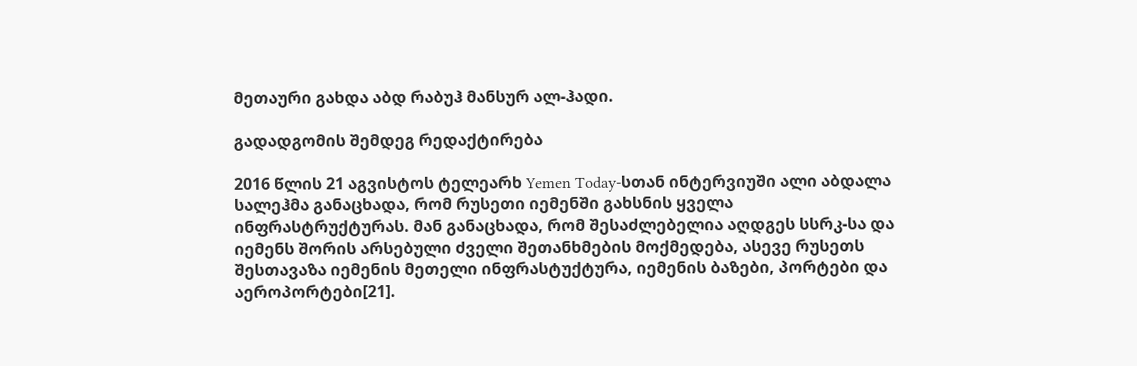მეთაური გახდა აბდ რაბუჰ მანსურ ალ-ჰადი.

გადადგომის შემდეგ რედაქტირება

2016 წლის 21 აგვისტოს ტელეარხ Yemen Today-სთან ინტერვიუში ალი აბდალა სალეჰმა განაცხადა, რომ რუსეთი იემენში გახსნის ყველა ინფრასტრუქტურას. მან განაცხადა, რომ შესაძლებელია აღდგეს სსრკ-სა და იემენს შორის არსებული ძველი შეთანხმების მოქმედება, ასევე რუსეთს შესთავაზა იემენის მეთელი ინფრასტუქტურა, იემენის ბაზები, პორტები და აეროპორტები[21].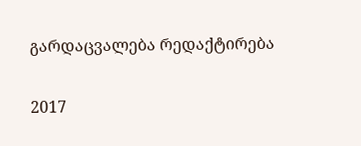გარდაცვალება რედაქტირება

2017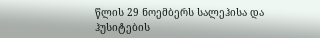წლის 29 ნოემბერს სალეჰისა და ჰუსიტების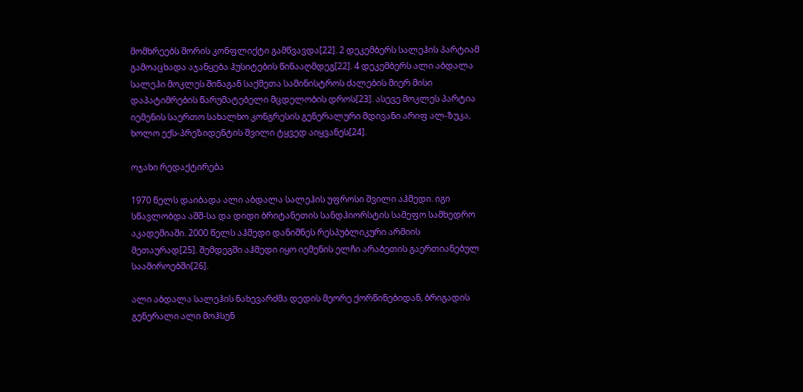მომხრეებს შორის კონფლიქტი გამწვავდა[22]. 2 დეკემბერს სალეჰის პარტიამ გამოაცხადა აჯანყება ჰუსიტების წინააღმდეგ[22]. 4 დეკემბერს ალი აბდალა სალეჰი მოკლეს შინაგან საქმეთა სამინისტროს ძალების მიერ მისი დაპატიმრების წარუმატებელი მცდელობის დროს[23]. ასევე მოკლეს პარტია იემენის საერთო სახალხო კონგრესის გენერალური მდივანი არიფ ალ-ზუკა, ხოლო ექს-პრეზიდენტის შვილი ტყვედ აიყვანეს[24].

ოჯახი რედაქტირება

1970 წელს დაიბადა ალი აბდალა სალეჰის უფროსი შვილი აჰმედი. იგი სწავლობდა აშშ-სა და დიდი ბრიტანეთის სანდჰიორსტის სამეფო სამხედრო აკადემიაში. 2000 წელს აჰმედი დანიშნეს რესპუბლიკური არმიის მეთაურად[25]. შემდეგში აჰმედი იყო იემენის ელჩი არაბეთის გაერთიანებულ საამიროებში[26].

ალი აბდალა სალეჰის ნახევარძმა დედის მეორე ქორწინებიდან, ბრიგადის გენერალი ალი მოჰსენ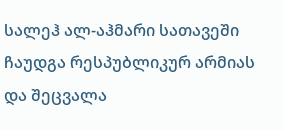სალეჰ ალ-აჰმარი სათავეში ჩაუდგა რესპუბლიკურ არმიას და შეცვალა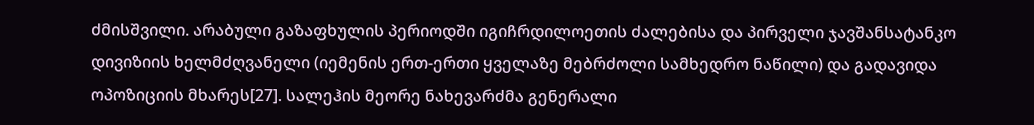ძმისშვილი. არაბული გაზაფხულის პერიოდში იგიჩრდილოეთის ძალებისა და პირველი ჯავშანსატანკო დივიზიის ხელმძღვანელი (იემენის ერთ-ერთი ყველაზე მებრძოლი სამხედრო ნაწილი) და გადავიდა ოპოზიციის მხარეს[27]. სალეჰის მეორე ნახევარძმა გენერალი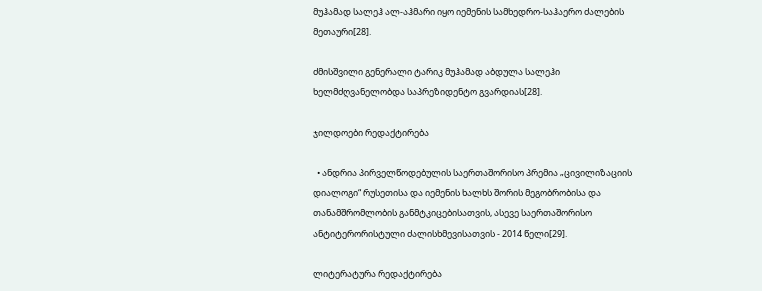მუჰამად სალეჰ ალ-აჰმარი იყო იემენის სამხედრო-საჰაერო ძალების მეთაური[28].

ძმისშვილი გენერალი ტარიკ მუჰამად აბდულა სალეჰი ხელმძღვანელობდა საპრეზიდენტო გვარდიას[28].

ჯილდოები რედაქტირება

  • ანდრია პირველწოდებულის საერთაშორისო პრემია „ცივილიზაციის დიალოგი“ რუსეთისა და იემენის ხალხს შორის მეგობრობისა და თანამშრომლობის განმტკიცებისათვის, ასევე საერთაშორისო ანტიტერორისტული ძალისხმევისათვის - 2014 წელი[29].

ლიტერატურა რედაქტირება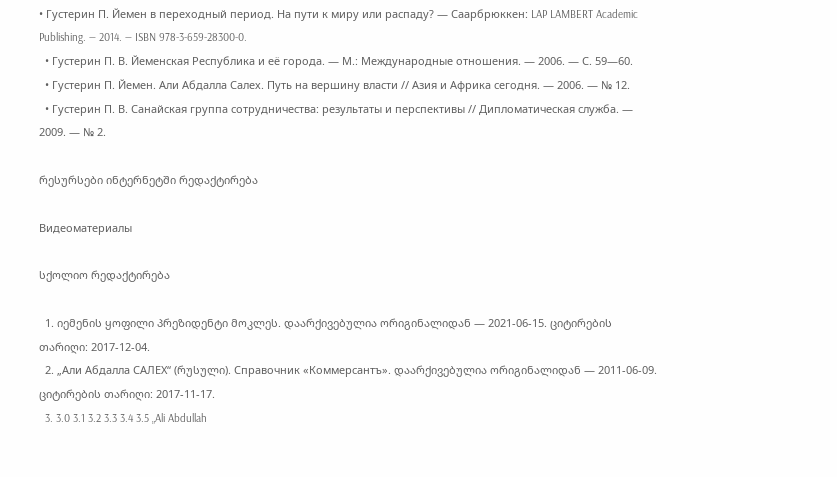• Густерин П. Йемен в переходный период. На пути к миру или распаду? — Саарбрюккен: LAP LAMBERT Academic Publishing. — 2014. — ISBN 978-3-659-28300-0.
  • Густерин П. В. Йеменская Республика и её города. — М.: Международные отношения. — 2006. — С. 59—60.
  • Густерин П. Йемен. Али Абдалла Салех. Путь на вершину власти // Азия и Африка сегодня. — 2006. — № 12.
  • Густерин П. В. Санайская группа сотрудничества: результаты и перспективы // Дипломатическая служба. — 2009. — № 2.

რესურსები ინტერნეტში რედაქტირება

Видеоматериалы

სქოლიო რედაქტირება

  1. იემენის ყოფილი პრეზიდენტი მოკლეს. დაარქივებულია ორიგინალიდან — 2021-06-15. ციტირების თარიღი: 2017-12-04.
  2. „Али Абдалла САЛЕХ“ (რუსული). Справочник «Коммерсантъ». დაარქივებულია ორიგინალიდან — 2011-06-09. ციტირების თარიღი: 2017-11-17.
  3. 3.0 3.1 3.2 3.3 3.4 3.5 „Ali Abdullah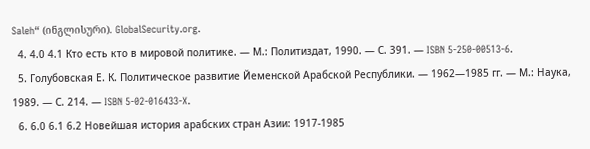Saleh“ (ინგლისური). GlobalSecurity.org.
  4. 4.0 4.1 Кто есть кто в мировой политике. — М.: Политиздат, 1990. — С. 391. — ISBN 5-250-00513-6.
  5. Голубовская Е. К. Политическое развитие Йеменской Арабской Республики. — 1962—1985 гг. — М.: Наука, 1989. — С. 214. — ISBN 5-02-016433-X.
  6. 6.0 6.1 6.2 Новейшая история арабских стран Азии: 1917-1985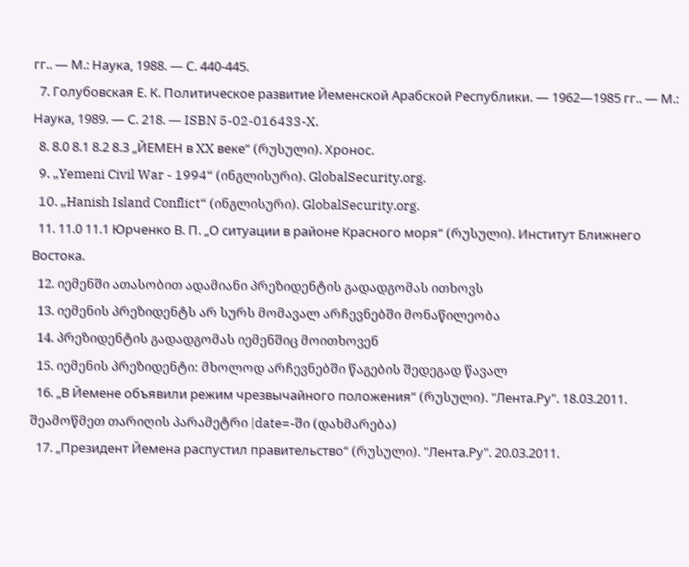гг.. — М.: Наука, 1988. — С. 440-445.
  7. Голубовская Е. К. Политическое развитие Йеменской Арабской Республики. — 1962—1985 гг.. — М.: Наука, 1989. — С. 218. — ISBN 5-02-016433-X.
  8. 8.0 8.1 8.2 8.3 „ЙЕМЕН в XX веке“ (რუსული). Хронос.
  9. „Yemeni Civil War - 1994“ (ინგლისური). GlobalSecurity.org.
  10. „Hanish Island Conflict“ (ინგლისური). GlobalSecurity.org.
  11. 11.0 11.1 Юрченко В. П. „О ситуации в районе Красного моря“ (რუსული). Институт Ближнего Востока.
  12. იემენში ათასობით ადამიანი პრეზიდენტის გადადგომას ითხოვს
  13. იემენის პრეზიდენტს არ სურს მომავალ არჩევნებში მონაწილეობა
  14. პრეზიდენტის გადადგომას იემენშიც მოითხოვენ
  15. იემენის პრეზიდენტი: მხოლოდ არჩევნებში წაგების შედეგად წავალ
  16. „В Йемене объявили режим чрезвычайного положения“ (რუსული). "Лента.Ру". 18.03.2011. შეამოწმეთ თარიღის პარამეტრი |date=-ში (დახმარება)
  17. „Президент Йемена распустил правительство“ (რუსული). "Лента.Ру". 20.03.2011.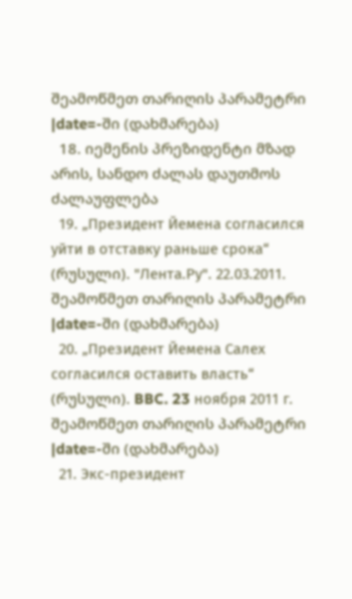შეამოწმეთ თარიღის პარამეტრი |date=-ში (დახმარება)
  18. იემენის პრეზიდენტი მზად არის, სანდო ძალას დაუთმოს ძალაუფლება
  19. „Президент Йемена согласился уйти в отставку раньше срока“ (რუსული). "Лента.Ру". 22.03.2011. შეამოწმეთ თარიღის პარამეტრი |date=-ში (დახმარება)
  20. „Президент Йемена Салех согласился оставить власть“ (რუსული). BBC. 23 ноября 2011 г. შეამოწმეთ თარიღის პარამეტრი |date=-ში (დახმარება)
  21. Экс-президент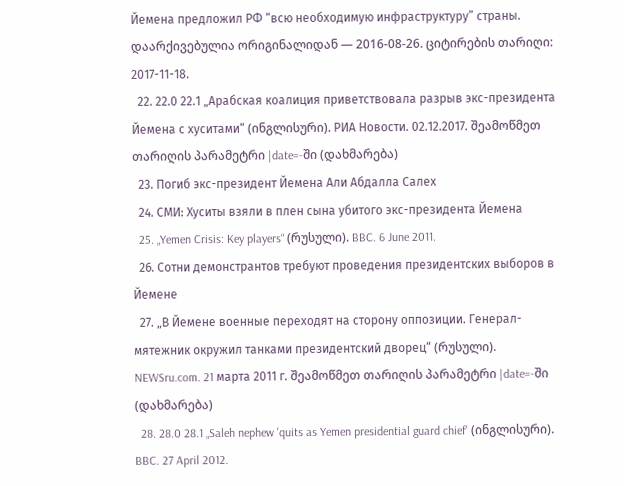Йемена предложил РФ “всю необходимую инфраструктуру” страны. დაარქივებულია ორიგინალიდან — 2016-08-26. ციტირების თარიღი: 2017-11-18.
  22. 22.0 22.1 „Арабская коалиция приветствовала разрыв экс-президента Йемена с хуситами“ (ინგლისური). РИА Новости. 02.12.2017. შეამოწმეთ თარიღის პარამეტრი |date=-ში (დახმარება)
  23. Погиб экс-президент Йемена Али Абдалла Салех
  24. СМИ: Хуситы взяли в плен сына убитого экс-президента Йемена
  25. „Yemen Crisis: Key players“ (რუსული). BBC. 6 June 2011.
  26. Сотни демонстрантов требуют проведения президентских выборов в Йемене
  27. „В Йемене военные переходят на сторону оппозиции. Генерал-мятежник окружил танками президентский дворец“ (რუსული). NEWSru.com. 21 марта 2011 г. შეამოწმეთ თარიღის პარამეტრი |date=-ში (დახმარება)
  28. 28.0 28.1 „Saleh nephew 'quits as Yemen presidential guard chief' (ინგლისური). BBC. 27 April 2012.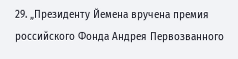29. „Президенту Йемена вручена премия российского Фонда Андрея Первозванного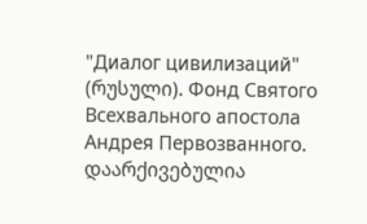"Диалог цивилизаций" (რუსული). Фонд Святого Всехвального апостола Андрея Первозванного. დაარქივებულია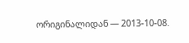ორიგინალიდან — 2013-10-08.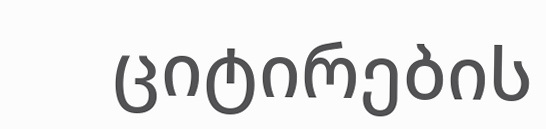ციტირების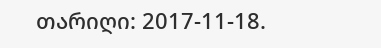თარიღი: 2017-11-18.